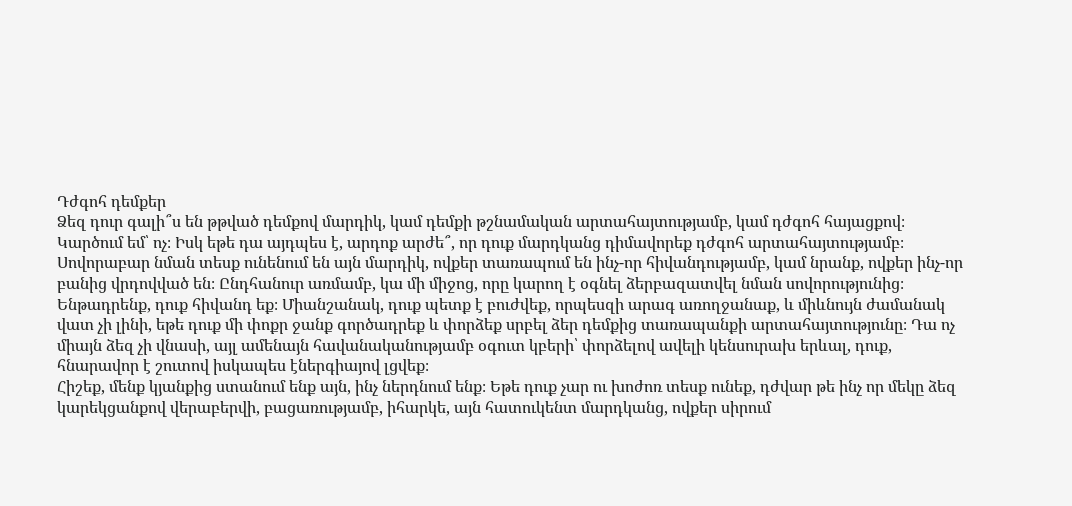Դժգոհ դեմքեր
Ձեզ դուր գալի՞ս են թթված դեմքով մարդիկ, կամ դեմքի թշնամական արտահայտությամբ, կամ դժգոհ հայացքով։ Կարծում եմ՝ ոչ։ Իսկ եթե դա այդպես է, արդոք արժե՞, որ դուք մարդկանց դիմավորեք դժգոհ արտահայտությամբ։ Սովորաբար նման տեսք ունենում են այն մարդիկ, ովքեր տառապում են ինչ-որ հիվանդությամբ, կամ նրանք, ովքեր ինչ-որ բանից վրդովված են։ Ընդհանուր առմամբ, կա մի միջոց, որը կարող է օգնել ձերբազատվել նման սովորությունից։ Ենթադրենք, դուք հիվանդ եք։ Միանշանակ, դուք պետք է բուժվեք, որպեսզի արագ առողջանաք, և միևնույն ժամանակ վատ չի լինի, եթե դուք մի փոքր ջանք գործադրեք և փորձեք սրբել ձեր դեմքից տառապանքի արտահայտությունը։ Դա ոչ միայն ձեզ չի վնասի, այլ ամենայն հավանականությամբ օգուտ կբերի՝ փորձելով ավելի կենսուրախ երևալ, դուք, հնարավոր է շուտով իսկապես էներգիայով լցվեք։
Հիշեք, մենք կյանքից ստանում ենք այն, ինչ ներդնում ենք։ Եթե դուք չար ու խոժոռ տեսք ունեք, դժվար թե ինչ որ մեկը ձեզ կարեկցանքով վերաբերվի, բացառությամբ, իհարկե, այն հատուկենտ մարդկանց, ովքեր սիրում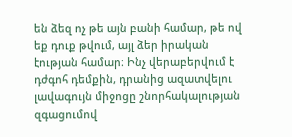են ձեզ ոչ թե այն բանի համար, թե ով եք դուք թվում, այլ ձեր իրական էության համար։ Ինչ վերաբերվում է դժգոհ դեմքին, դրանից ազատվելու լավագույն միջոցը շնորհակալության զգացումով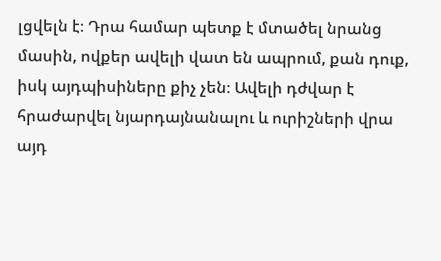լցվելն է։ Դրա համար պետք է մտածել նրանց մասին, ովքեր ավելի վատ են ապրում, քան դուք, իսկ այդպիսիները քիչ չեն։ Ավելի դժվար է հրաժարվել նյարդայնանալու և ուրիշների վրա այդ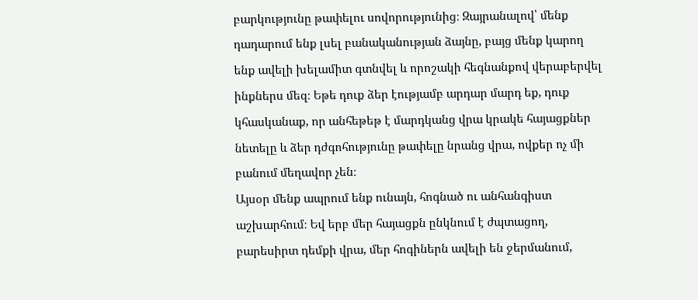բարկությունը թափելու սովորությունից։ Զայրանալով՝ մենք դադարում ենք լսել բանականության ձայնը, բայց մենք կարող ենք ավելի խելամիտ գտնվել և որոշակի հեգնանքով վերաբերվել ինքներս մեզ։ Եթե դուք ձեր էությամբ արդար մարդ եք, դուք կհասկանաք, որ անհեթեթ է մարդկանց վրա կրակե հայացքներ նետելը և ձեր դժգոհությունը թափելը նրանց վրա, ովքեր ոչ մի բանում մեղավոր չեն։
Այսօր մենք ապրում ենք ունայն, հոգնած ու անհանգիստ աշխարհում։ Եվ երբ մեր հայացքն ընկնում է ժպտացող, բարեսիրտ դեմքի վրա, մեր հոգիներն ավելի են ջերմանում,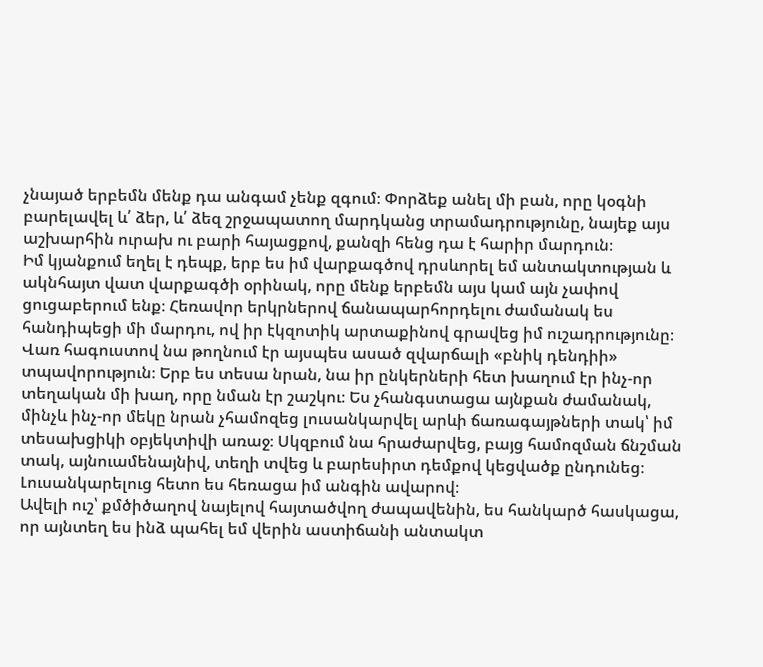չնայած երբեմն մենք դա անգամ չենք զգում։ Փորձեք անել մի բան, որը կօգնի բարելավել և՛ ձեր, և՛ ձեզ շրջապատող մարդկանց տրամադրությունը, նայեք այս աշխարհին ուրախ ու բարի հայացքով, քանզի հենց դա է հարիր մարդուն։
Իմ կյանքում եղել է դեպք, երբ ես իմ վարքագծով դրսևորել եմ անտակտության և ակնհայտ վատ վարքագծի օրինակ, որը մենք երբեմն այս կամ այն չափով ցուցաբերում ենք։ Հեռավոր երկրներով ճանապարհորդելու ժամանակ ես հանդիպեցի մի մարդու, ով իր էկզոտիկ արտաքինով գրավեց իմ ուշադրությունը։ Վառ հագուստով նա թողնում էր այսպես ասած զվարճալի «բնիկ դենդիի» տպավորություն։ Երբ ես տեսա նրան, նա իր ընկերների հետ խաղում էր ինչ-որ տեղական մի խաղ, որը նման էր շաշկու։ Ես չհանգստացա այնքան ժամանակ, մինչև ինչ-որ մեկը նրան չհամոզեց լուսանկարվել արևի ճառագայթների տակ՝ իմ տեսախցիկի օբյեկտիվի առաջ։ Սկզբում նա հրաժարվեց, բայց համոզման ճնշման տակ, այնուամենայնիվ, տեղի տվեց և բարեսիրտ դեմքով կեցվածք ընդունեց։ Լուսանկարելուց հետո ես հեռացա իմ անգին ավարով։
Ավելի ուշ՝ քմծիծաղով նայելով հայտածվող ժապավենին, ես հանկարծ հասկացա, որ այնտեղ ես ինձ պահել եմ վերին աստիճանի անտակտ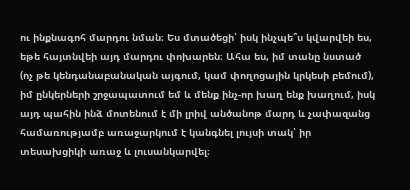ու ինքնագոհ մարդու նման։ Ես մտածեցի՝ իսկ ինչպե՞ս կվարվեի ես, եթե հայտնվեի այդ մարդու փոխարեն։ Ահա ես, իմ տանը նստած (ոչ թե կենդանաբանական այգում, կամ փողոցային կրկեսի բեմում), իմ ընկերների շրջապատում եմ և մենք ինչ-որ խաղ ենք խաղում, իսկ այդ պահին ինձ մոտենում է մի լրիվ անծանոթ մարդ և չափազանց համառությամբ առաջարկում է կանգնել լույսի տակ՝ իր տեսախցիկի առաջ և լուսանկարվել։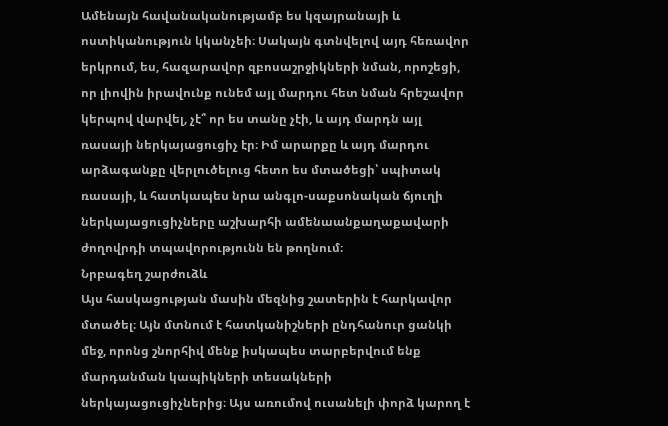Ամենայն հավանականությամբ ես կզայրանայի և ոստիկանություն կկանչեի։ Սակայն գտնվելով այդ հեռավոր երկրում, ես, հազարավոր զբոսաշրջիկների նման, որոշեցի, որ լիովին իրավունք ունեմ այլ մարդու հետ նման հրեշավոր կերպով վարվել, չէ՞ որ ես տանը չէի, և այդ մարդն այլ ռասայի ներկայացուցիչ էր։ Իմ արարքը և այդ մարդու արձագանքը վերլուծելուց հետո ես մտածեցի՝ սպիտակ ռասայի, և հատկապես նրա անգլո-սաքսոնական ճյուղի ներկայացուցիչները աշխարհի ամենաանքաղաքավարի ժողովրդի տպավորությունն են թողնում։
Նրբագեղ շարժուձև
Այս հասկացության մասին մեզնից շատերին է հարկավոր մտածել։ Այն մտնում է հատկանիշների ընդհանուր ցանկի մեջ, որոնց շնորհիվ մենք իսկապես տարբերվում ենք մարդանման կապիկների տեսակների ներկայացուցիչներից։ Այս առումով ուսանելի փորձ կարող է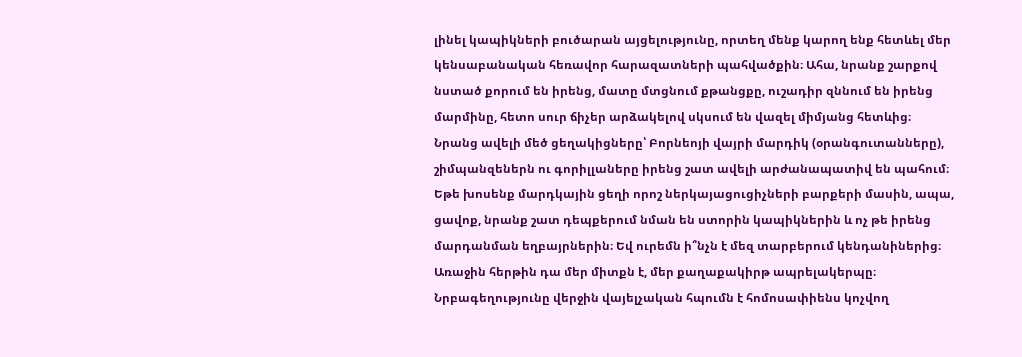լինել կապիկների բուծարան այցելությունը, որտեղ մենք կարող ենք հետևել մեր կենսաբանական հեռավոր հարազատների պահվածքին։ Ահա, նրանք շարքով նստած քորում են իրենց, մատը մտցնում քթանցքը, ուշադիր զննում են իրենց մարմինը, հետո սուր ճիչեր արձակելով սկսում են վազել միմյանց հետևից։ Նրանց ավելի մեծ ցեղակիցները՝ Բորնեոյի վայրի մարդիկ (օրանգուտանները), շիմպանզեներն ու գորիլլաները իրենց շատ ավելի արժանապատիվ են պահում։ Եթե խոսենք մարդկային ցեղի որոշ ներկայացուցիչների բարքերի մասին, ապա, ցավոք, նրանք շատ դեպքերում նման են ստորին կապիկներին և ոչ թե իրենց մարդանման եղբայրներին։ Եվ ուրեմն ի՞նչն է մեզ տարբերում կենդանիներից։ Առաջին հերթին դա մեր միտքն է, մեր քաղաքակիրթ ապրելակերպը։ Նրբագեղությունը վերջին վայելչական հպումն է հոմոսափիենս կոչվող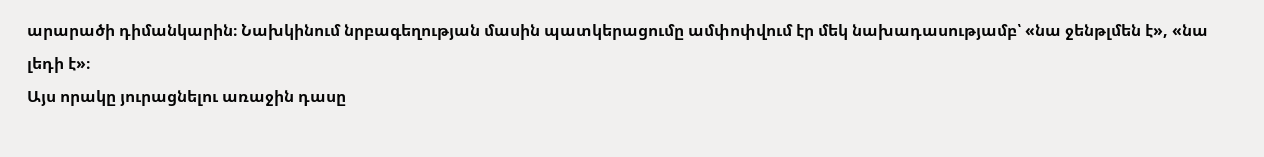արարածի դիմանկարին։ Նախկինում նրբագեղության մասին պատկերացումը ամփոփվում էր մեկ նախադասությամբ՝ «նա ջենթլմեն է», «նա լեդի է»։
Այս որակը յուրացնելու առաջին դասը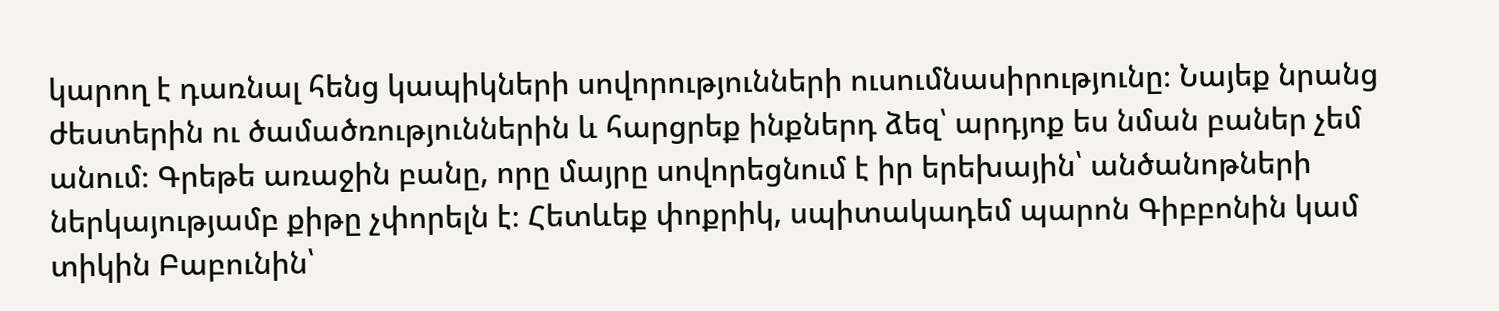կարող է դառնալ հենց կապիկների սովորությունների ուսումնասիրությունը։ Նայեք նրանց ժեստերին ու ծամածռություններին և հարցրեք ինքներդ ձեզ՝ արդյոք ես նման բաներ չեմ անում։ Գրեթե առաջին բանը, որը մայրը սովորեցնում է իր երեխային՝ անծանոթների ներկայությամբ քիթը չփորելն է։ Հետևեք փոքրիկ, սպիտակադեմ պարոն Գիբբոնին կամ տիկին Բաբունին՝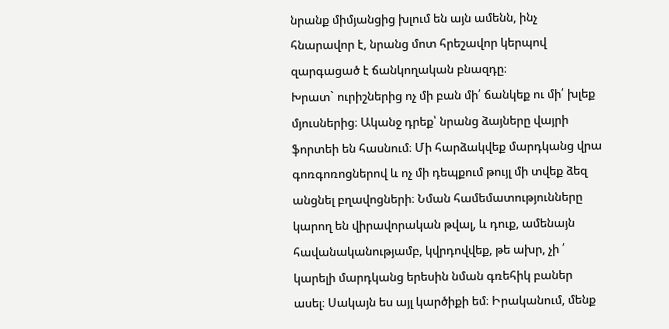նրանք միմյանցից խլում են այն ամենն, ինչ հնարավոր է, նրանց մոտ հրեշավոր կերպով զարգացած է ճանկողական բնազդը։
Խրատ` ուրիշներից ոչ մի բան մի՛ ճանկեք ու մի՛ խլեք մյուսներից։ Ականջ դրեք՝ նրանց ձայները վայրի ֆորտեի են հասնում։ Մի հարձակվեք մարդկանց վրա գոռգոռոցներով և ոչ մի դեպքում թույլ մի տվեք ձեզ անցնել բղավոցների։ Նման համեմատությունները կարող են վիրավորական թվալ, և դուք, ամենայն հավանականությամբ, կվրդովվեք, թե ախր, չի ՛ կարելի մարդկանց երեսին նման գռեհիկ բաներ ասել։ Սակայն ես այլ կարծիքի եմ։ Իրականում, մենք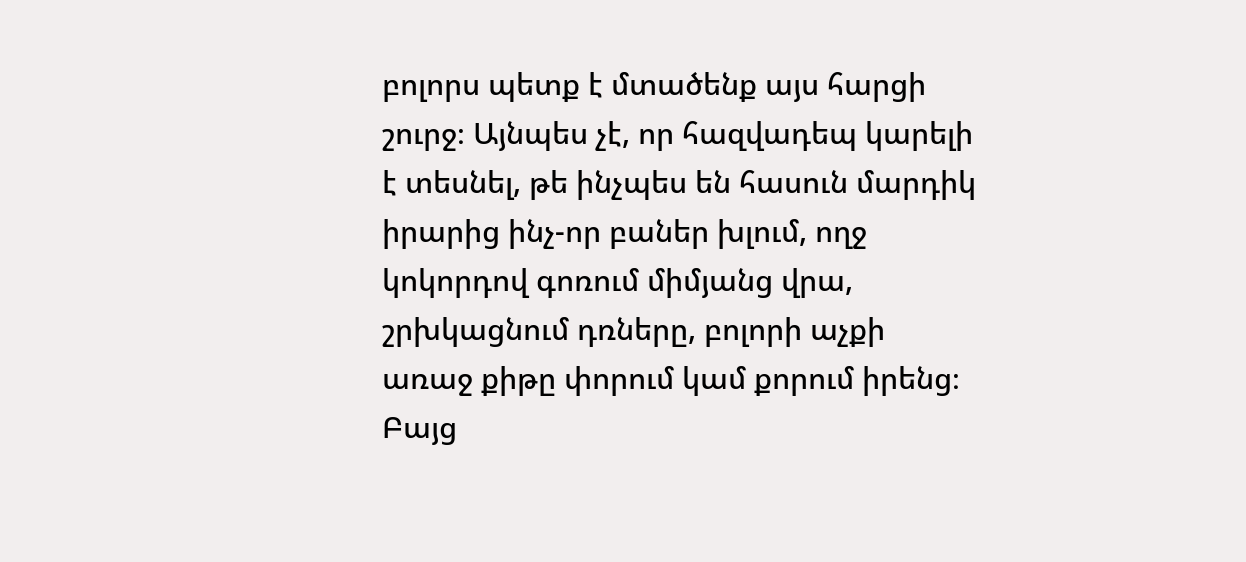բոլորս պետք է մտածենք այս հարցի շուրջ։ Այնպես չէ, որ հազվադեպ կարելի է տեսնել, թե ինչպես են հասուն մարդիկ իրարից ինչ-որ բաներ խլում, ողջ կոկորդով գոռում միմյանց վրա, շրխկացնում դռները, բոլորի աչքի առաջ քիթը փորում կամ քորում իրենց։ Բայց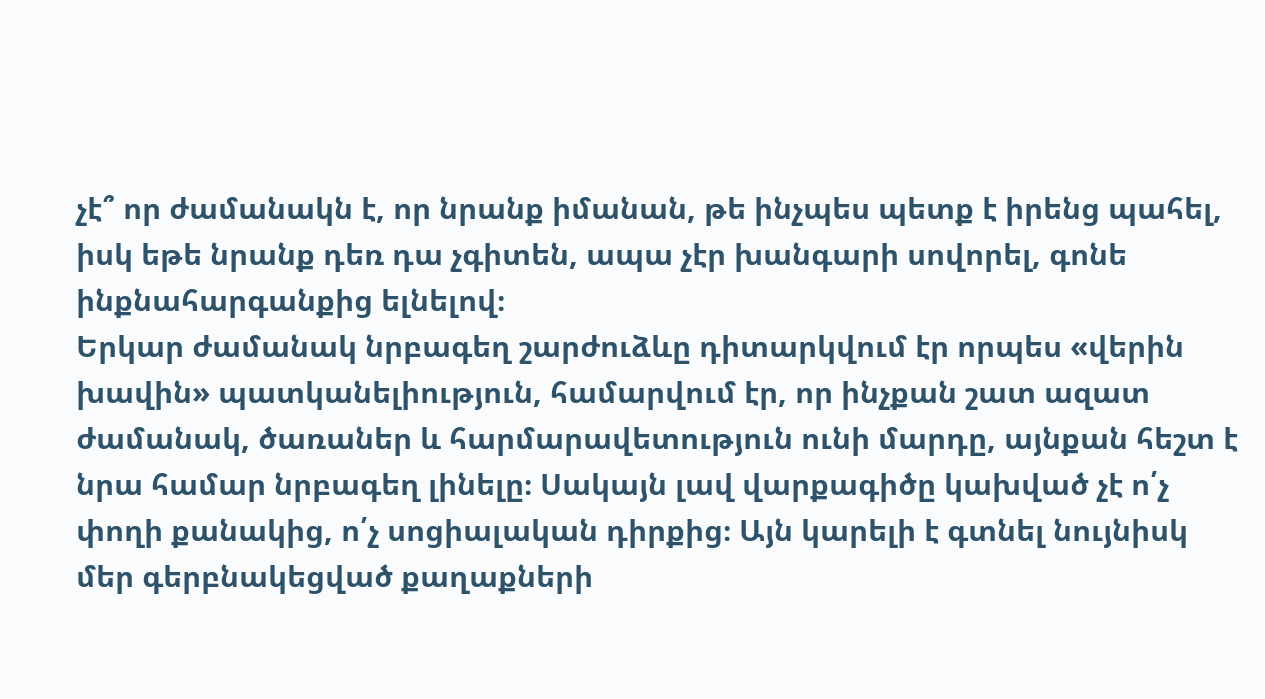չէ՞ որ ժամանակն է, որ նրանք իմանան, թե ինչպես պետք է իրենց պահել, իսկ եթե նրանք դեռ դա չգիտեն, ապա չէր խանգարի սովորել, գոնե ինքնահարգանքից ելնելով։
Երկար ժամանակ նրբագեղ շարժուձևը դիտարկվում էր որպես «վերին խավին» պատկանելիություն, համարվում էր, որ ինչքան շատ ազատ ժամանակ, ծառաներ և հարմարավետություն ունի մարդը, այնքան հեշտ է նրա համար նրբագեղ լինելը։ Սակայն լավ վարքագիծը կախված չէ ո՛չ փողի քանակից, ո՛չ սոցիալական դիրքից։ Այն կարելի է գտնել նույնիսկ մեր գերբնակեցված քաղաքների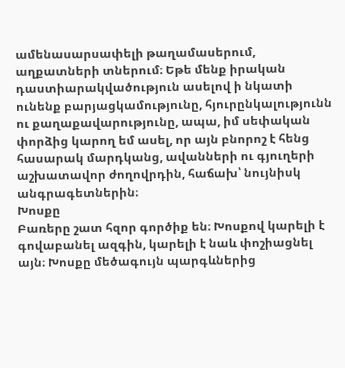ամենասարսափելի թաղամասերում, աղքատների տներում։ Եթե մենք իրական դաստիարակվածություն ասելով ի նկատի ունենք բարյացկամությունը, հյուրընկալությունն ու քաղաքավարությունը, ապա, իմ սեփական փորձից կարող եմ ասել, որ այն բնորոշ է հենց հասարակ մարդկանց, ավանների ու գյուղերի աշխատավոր ժողովրդին, հաճախ՝ նույնիսկ անգրագետներին։
Խոսքը
Բառերը շատ հզոր գործիք են։ Խոսքով կարելի է գովաբանել ազգին, կարելի է նաև փոշիացնել այն։ Խոսքը մեծագույն պարգևներից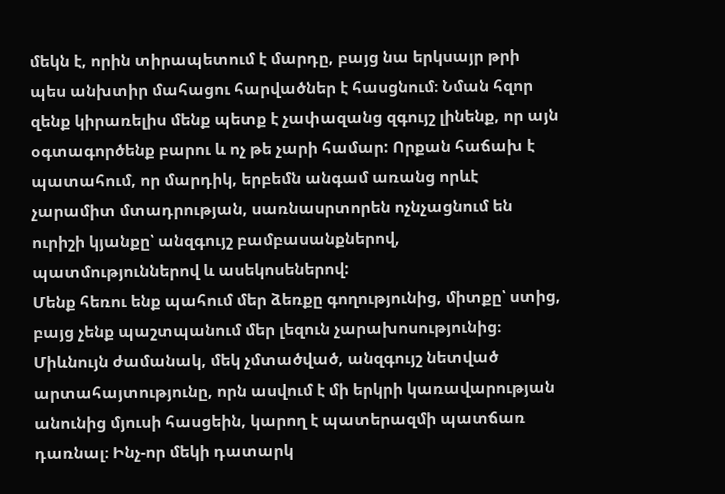մեկն է, որին տիրապետում է մարդը, բայց նա երկսայր թրի պես անխտիր մահացու հարվածներ է հասցնում։ Նման հզոր զենք կիրառելիս մենք պետք է չափազանց զգույշ լինենք, որ այն օգտագործենք բարու և ոչ թե չարի համար: Որքան հաճախ է պատահում, որ մարդիկ, երբեմն անգամ առանց որևէ չարամիտ մտադրության, սառնասրտորեն ոչնչացնում են ուրիշի կյանքը՝ անզգույշ բամբասանքներով, պատմություններով և ասեկոսեներով:
Մենք հեռու ենք պահում մեր ձեռքը գողությունից, միտքը՝ ստից, բայց չենք պաշտպանում մեր լեզուն չարախոսությունից։ Միևնույն ժամանակ, մեկ չմտածված, անզգույշ նետված արտահայտությունը, որն ասվում է մի երկրի կառավարության անունից մյուսի հասցեին, կարող է պատերազմի պատճառ դառնալ։ Ինչ-որ մեկի դատարկ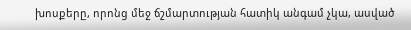խոսքերը, որոնց մեջ ճշմարտության հատիկ անգամ չկա, ասված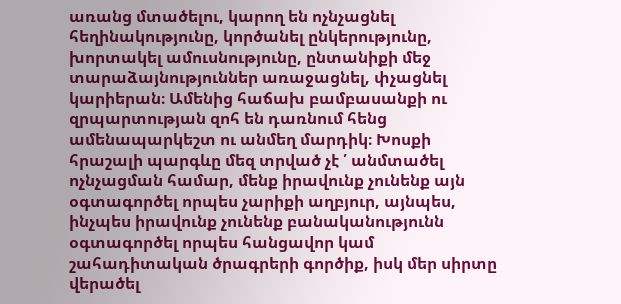առանց մտածելու, կարող են ոչնչացնել հեղինակությունը, կործանել ընկերությունը, խորտակել ամուսնությունը, ընտանիքի մեջ տարաձայնություններ առաջացնել, փչացնել կարիերան։ Ամենից հաճախ բամբասանքի ու զրպարտության զոհ են դառնում հենց ամենապարկեշտ ու անմեղ մարդիկ։ Խոսքի հրաշալի պարգևը մեզ տրված չէ ՛ անմտածել ոչնչացման համար, մենք իրավունք չունենք այն օգտագործել որպես չարիքի աղբյուր, այնպես, ինչպես իրավունք չունենք բանականությունն օգտագործել որպես հանցավոր կամ շահադիտական ծրագրերի գործիք, իսկ մեր սիրտը վերածել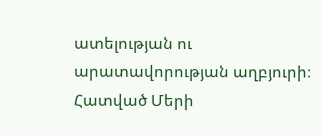ատելության ու արատավորության աղբյուրի։
Հատված Մերի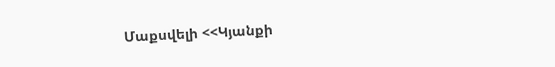Մաքսվելի <<Կյանքի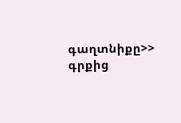գաղտնիքը>> գրքից